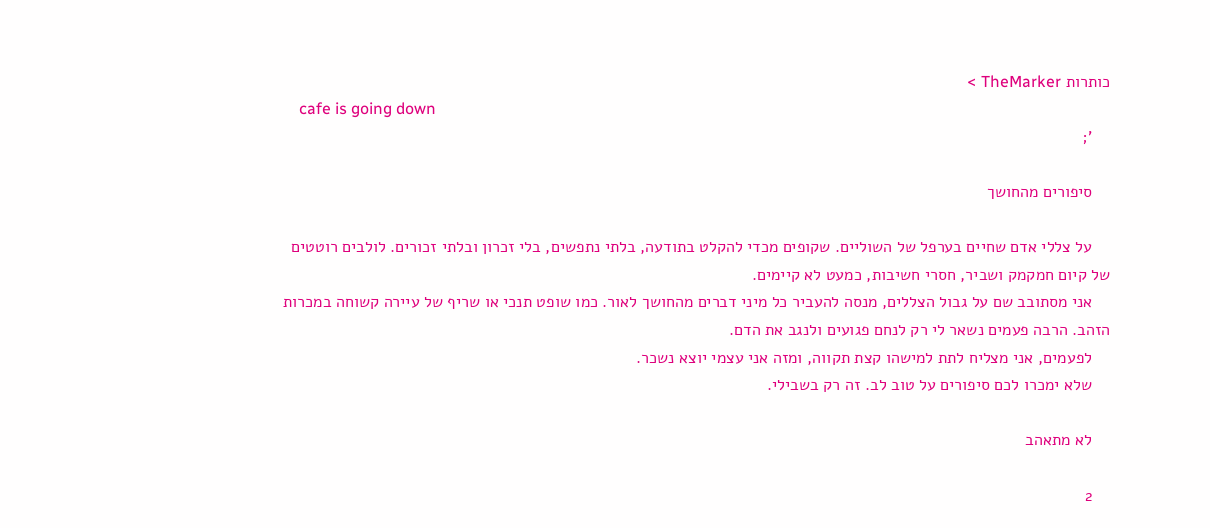כותרות TheMarker >
    cafe is going down
    ';

    סיפורים מהחושך

    על צללי אדם שחיים בערפל של השוליים. שקופים מכדי להקלט בתודעה, בלתי נתפשים, בלי זכרון ובלתי זכורים. לולבים רוטטים של קיום חמקמק ושביר, חסרי חשיבות, כמעט לא קיימים.
    אני מסתובב שם על גבול הצללים, מנסה להעביר כל מיני דברים מהחושך לאור. כמו שופט תנכי או שריף של עיירה קשוחה במכרות הזהב. הרבה פעמים נשאר לי רק לנחם פגועים ולנגב את הדם.
    לפעמים, אני מצליח לתת למישהו קצת תקווה, ומזה אני עצמי יוצא נשכר.
    שלא ימכרו לכם סיפורים על טוב לב. זה רק בשבילי.

    לא מתאהב

    2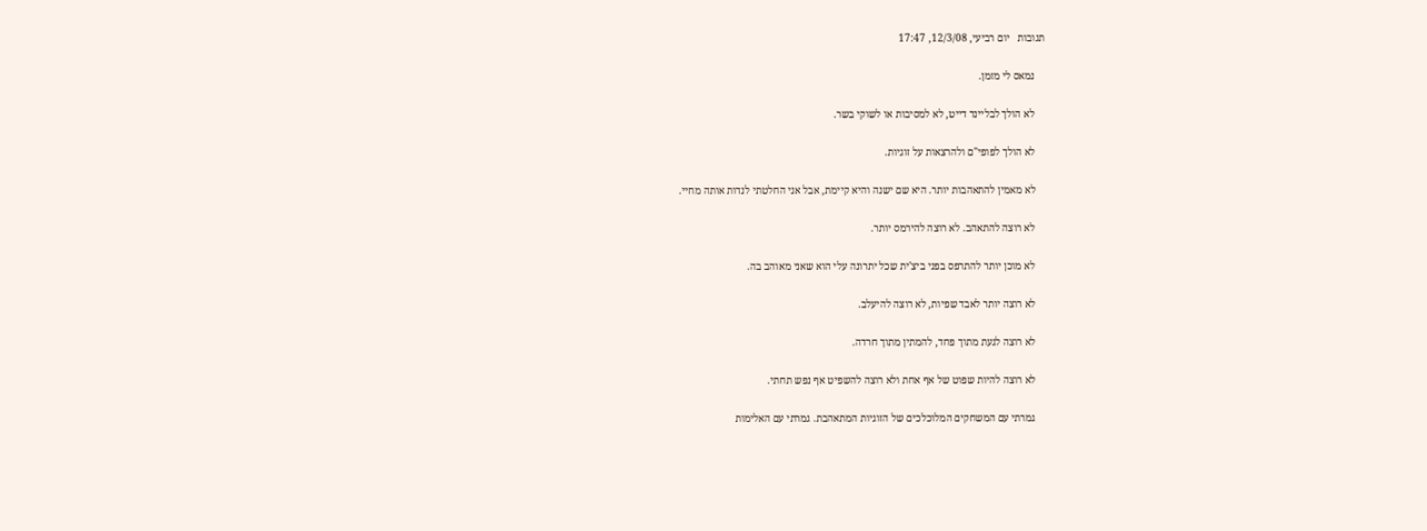תגובות   יום רביעי, 12/3/08, 17:47

    נמאס לי מזמן.

    לא הולך לבליינד דייט, לא למסיבות או לשוקי בשר.

    לא הולך לפופי"ם ולהרצאות על זוגיות.

    לא מאמין להתאהבות יותר. היא שם ישנה והיא קיימת, אבל אני החלטתי לנדות אותה מחיי.

    לא רוצה להתאהב. לא רוצה להירמס יותר.

    לא מוכן יותר להתרפס בפני ביצ'ית שכל יתרונה עלי הוא שאני מאוהב בה.

    לא רוצה יותר לאבד שפיות, לא רוצה להיעלב.

    לא רוצה לגעת מתוך פחד, להמתין מתוך חרדה.

    לא רוצה להיות שפוט של אף אחת ולא רוצה להשפיט אף נפש תחתי.

    גמרתי עם המשחקים המלוכלכים של הזוגיות המתאהבת. גמרתי עם האלימות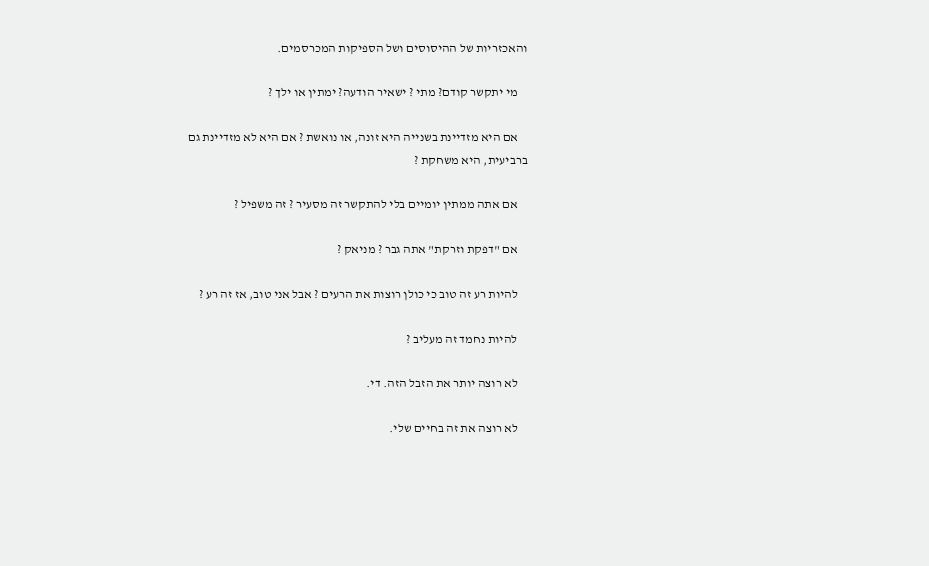והאכזריות של ההיסוסים ושל הספיקות המכרסמים.

    מי יתקשר קודם? מתי ? ישאיר הודעה? ימתין או ילך ?

    אם היא מזדיינת בשנייה היא זונה, או נואשת ? אם היא לא מזדיינת גם ברביעית, היא משחקת ?

    אם אתה ממתין יומיים בלי להתקשר זה מסעיר ? זה משפיל ?

    אם "דפקת וזרקת" אתה גבר ? מניאק ?

    להיות רע זה טוב כי כולן רוצות את הרעים ? אבל אני טוב, אז זה רע ?

    להיות נחמד זה מעליב ?

    לא רוצה יותר את הזבל הזה. די.

    לא רוצה את זה בחיים שלי.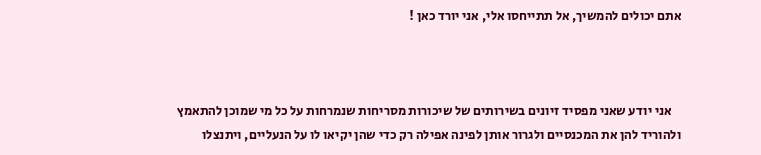אתם יכולים להמשיך, אל תתייחסו אלי, אני יורד כאן !



    אני יודע שאני מפסיד זיונים בשירותים של שיכורות מסריחות שנמרחות על כל מי שמוכן להתאמץ ולהוריד להן את המכנסיים ולגרור אותן לפינה אפילה רק כדי שהן יקיאו לו על הנעליים, ויתנצלו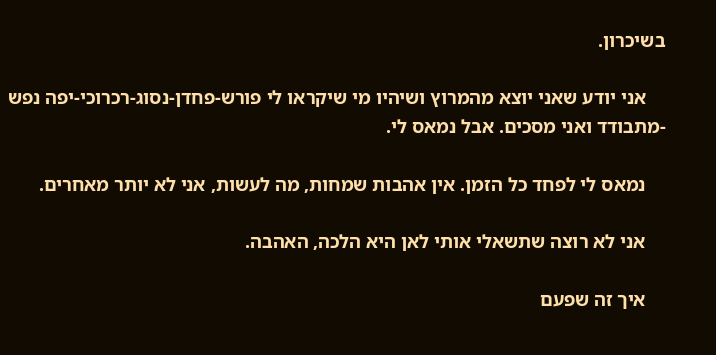בשיכרון.

    אני יודע שאני יוצא מהמרוץ ושיהיו מי שיקראו לי פורש-פחדן-נסוג-רכרוכי-יפה נפש -מתבודד ואני מסכים. אבל נמאס לי.

    נמאס לי לפחד כל הזמן. אין אהבות שמחות, מה לעשות, אני לא יותר מאחרים.

    אני לא רוצה שתשאלי אותי לאן היא הלכה, האהבה.

    איך זה שפעם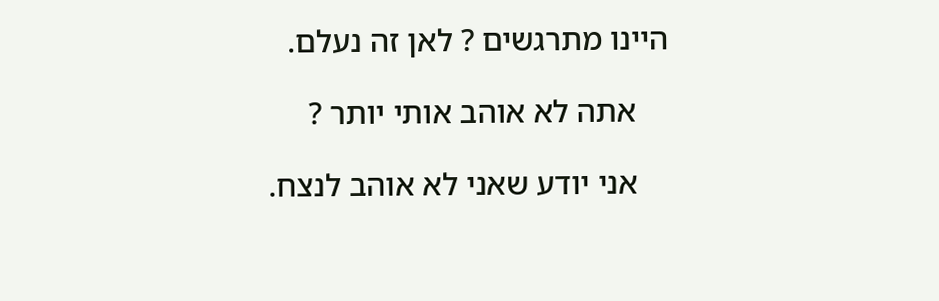היינו מתרגשים ? לאן זה נעלם.

    אתה לא אוהב אותי יותר ?

    אני יודע שאני לא אוהב לנצח.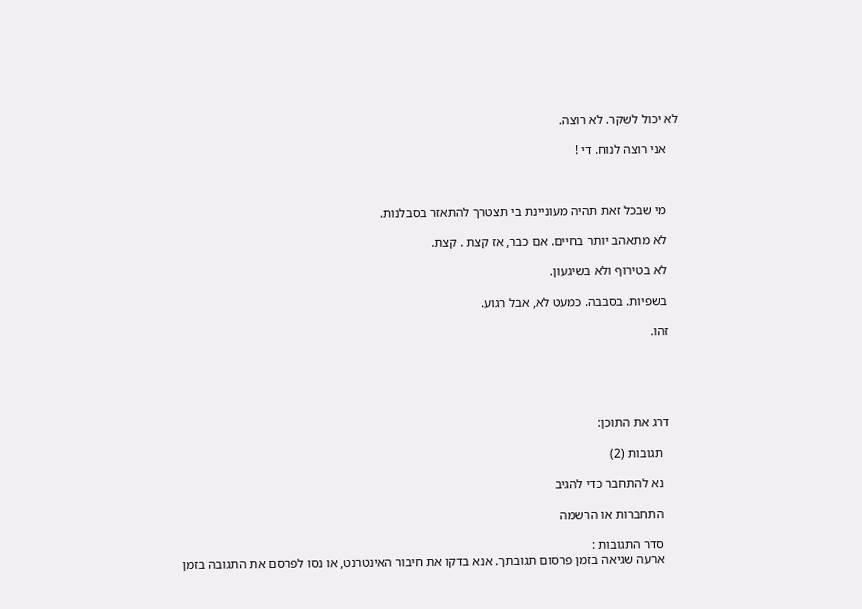לא יכול לשקר. לא רוצה.

    אני רוצה לנוח. די !



    מי שבכל זאת תהיה מעוניינת בי תצטרך להתאזר בסבלנות.

    לא מתאהב יותר בחיים. אם כבר, אז קצת . קצת.

    לא בטירוף ולא בשיגעון.

    בשפיות. בסבבה. כמעט לא, אבל רגוע.

    זהו.





    דרג את התוכן:

      תגובות (2)

      נא להתחבר כדי להגיב

      התחברות או הרשמה

      סדר התגובות :
      ארעה שגיאה בזמן פרסום תגובתך. אנא בדקו את חיבור האינטרנט, או נסו לפרסם את התגובה בזמן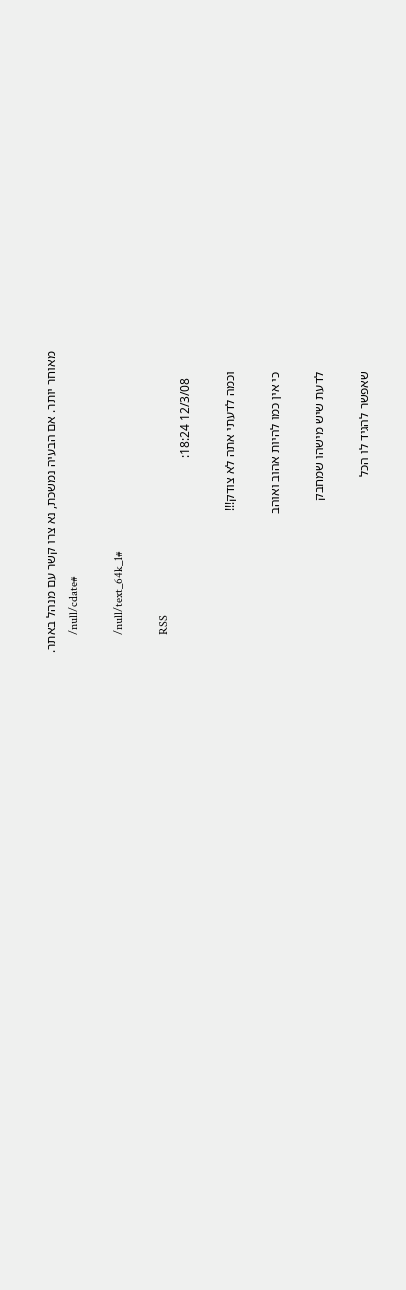מאוחר יותר. אם הבעיה נמשכת, נא צרו קשר עם מנהל באתר.
      /null/cdate#

      /null/text_64k_1#

      RSS
        12/3/08 18:24:

      וכמה לדעתי אתה לא צודק!!!

      כי אין כמו להיות אהוב ואוהב

      לדעת שיש מישהו שמחבק

      שאפשר להגיד לו הכל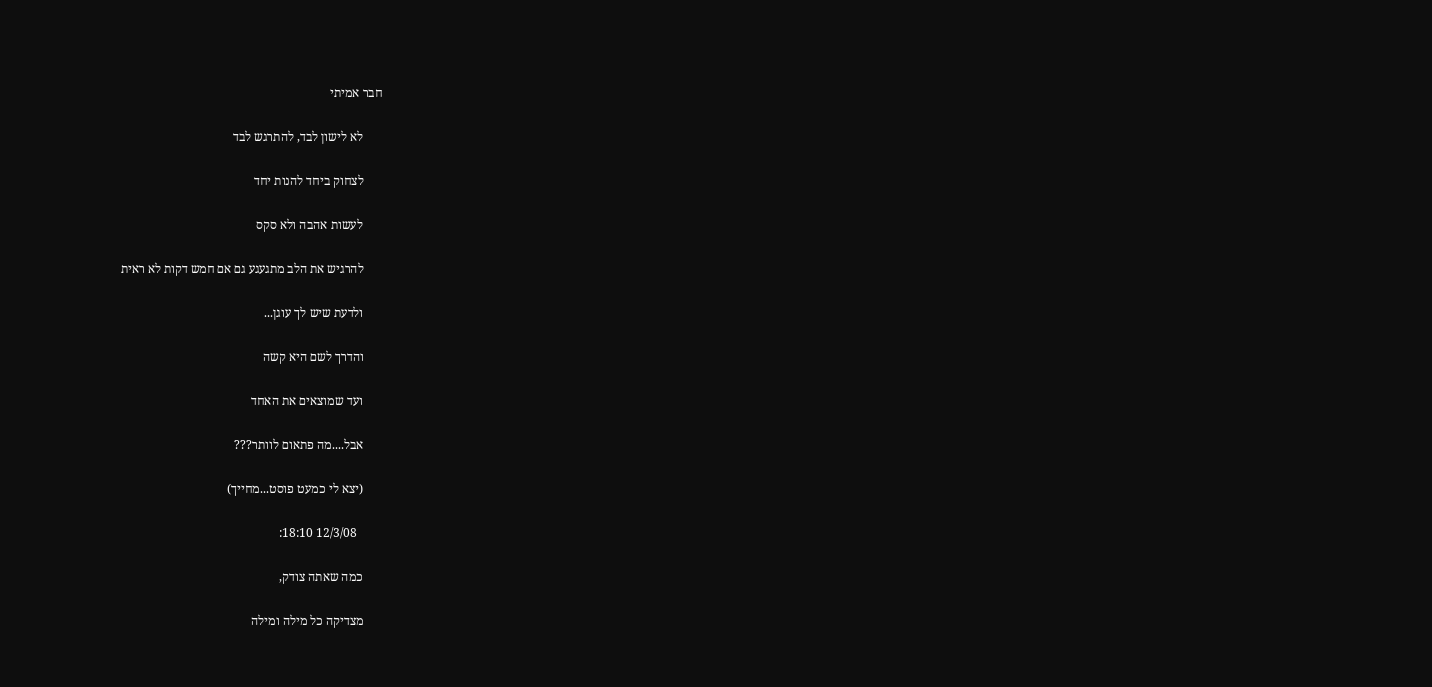חבר אמיתי

      לא לישון לבד, להתרגש לבד

      לצחוק ביחד להנות יחד

      לעשות אהבה ולא סקס

      להרגיש את הלב מתגעגע גם אם חמש דקות לא ראית

      ולדעת שיש לך עוגן...

      והדרך לשם היא קשה

      ועד שמוצאים את האחד

      אבל....מה פתאום לוותר???

      (יצא לי כמעט פוסט...מחייך)

        12/3/08 18:10:

      כמה שאתה צודק,

      מצדיקה כל מילה ומילה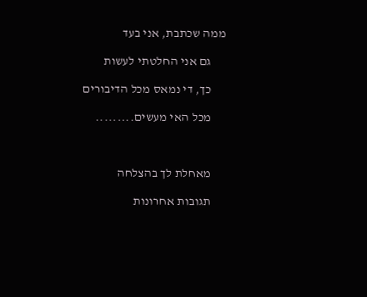ממה שכתבת, אני בעד

      גם אני החלטתי לעשות

      כך, די נמאס מכל הדיבורים

      מכל האי מעשים.........



      מאחלת לך בהצלחה

      תגובות אחרונות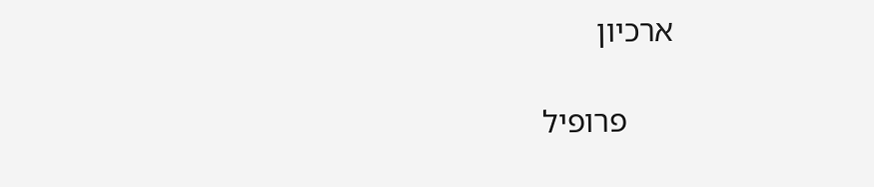ארכיון

      פרופיל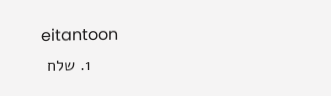eitantoon
      1. שלח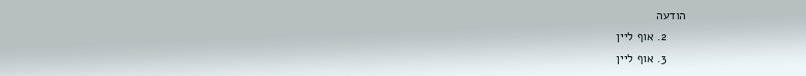הודעה
      2. אוף ליין
      3. אוף ליין